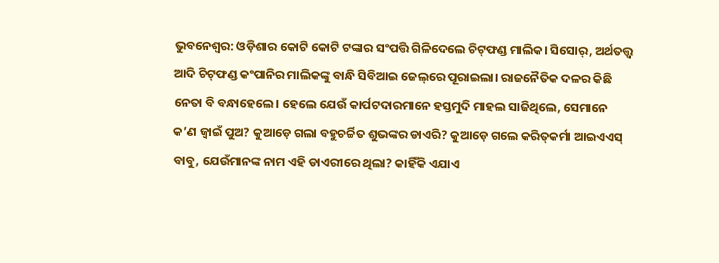ଭୁବନେଶ୍ବର: ଓଡ଼ିଶାର କୋଟି କୋଟି ଟଙ୍କାର ସଂପତ୍ତି ଗିଳିଦେଲେ ଚିଟ୍‌ଫଣ୍ଡ ମାଲିକ। ସିସୋର୍‌, ଅର୍ଥତତ୍ତ୍ବ ଆଦି ଚିଟ୍‌ଫଣ୍ଡ କଂପାନିର ମାଲିକଙ୍କୁ ବାନ୍ଧି ସିବିଆଇ ଜେଲ୍‌ରେ ପୂରାଇଲା। ରାଜନୈତିକ ଦଳର କିଛି ନେତା ବି ବନ୍ଧାହେଲେ। ହେଲେ ଯେଉଁ କାର୍ପଟଦାରମାନେ ହସ୍ତମୁଦି ମାହଲ ସାଜିଥିଲେ, ସେମାନେ କ’ଣ ଜ୍ବାଇଁ ପୁଅ? କୁଆଡ଼େ ଗଲା ବହୁଚର୍ଚ୍ଚିତ ଶୁଭଙ୍କର ଡାଏରି? କୁଆଡ଼େ ଗଲେ କରିତ୍‌କର୍ମା ଆଇଏଏସ୍ ବାବୁ, ଯେଉଁମାନଙ୍କ ନାମ ଏହି ଡାଏରୀରେ ଥିଲା? କାହିଁକି ଏଯାଏ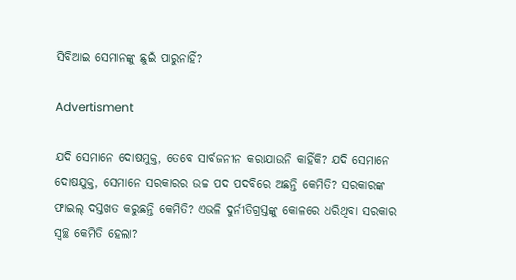ସିବିଆଇ ସେମାନଙ୍କୁ ଛୁଇଁ ପାରୁନାହିଁ?

Advertisment

ଯଦି ସେମାନେ ଦୋଷମୁକ୍ତ, ତେବେ ସାର୍ବଜନୀନ କରାଯାଉନି କାହିଁକି? ଯଦି ସେମାନେ ଦୋଷଯୁକ୍ତ, ସେମାନେ ସରକାରର ଉଚ୍ଚ ପଦ ପଦବିରେ ଅଛନ୍ତି କେମିତି? ସରକାରଙ୍କ ଫାଇଲ୍ ଦସ୍ତଖତ କରୁଛନ୍ତି କେମିତି? ଏଭଳି ଦୁର୍ନୀତିଗ୍ରସ୍ତଙ୍କୁ କୋଳରେ ଧରିଥିବା ସରକାର ସ୍ବଚ୍ଛ କେମିତି ହେଲା?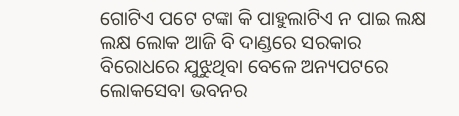ଗୋଟିଏ ପଟେ ଟଙ୍କା କି ପାହୁଲାଟିଏ ନ ପାଇ ଲକ୍ଷ ଲକ୍ଷ ଲୋକ ଆଜି ବି ଦାଣ୍ଡରେ ସରକାର ବିରୋଧରେ ଯୁଝୁଥିବା ବେଳେ ଅନ୍ୟପଟରେ ଲୋକସେବା ଭବନର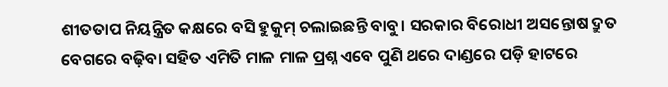ଶୀତତାପ ନିୟନ୍ତ୍ରିତ କକ୍ଷରେ ବସି ହୁକୁମ୍‌ ଚଲାଇଛନ୍ତି ବାବୁ। ସରକାର ବିରୋଧୀ ଅସନ୍ତୋଷ ଦ୍ରୁତ ବେଗରେ ବଢ଼ିବା ସହିତ ଏମିତି ମାଳ ମାଳ ପ୍ରଶ୍ନ ଏବେ ପୁଣି ଥରେ ଦାଣ୍ଡରେ ପଡ଼ି ହାଟରେ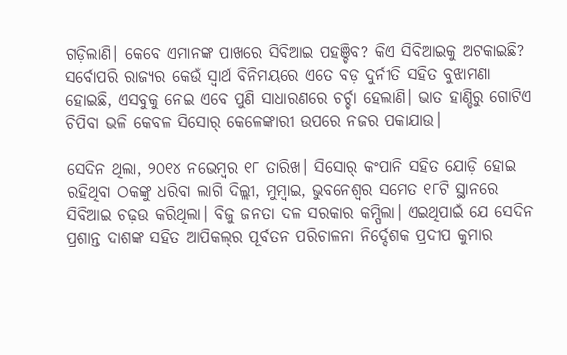ଗଡ଼ିଲାଣି। କେବେ ଏମାନଙ୍କ ପାଖରେ ସିବିଆଇ ପହଞ୍ଚିବ? କିଏ ସିବିଆଇକୁ ଅଟକାଇଛି? ସର୍ବୋପରି ରାଜ୍ୟର କେଉଁ ସ୍ବାର୍ଥ ବିନିମୟରେ ଏତେ ବଡ଼ ଦୁର୍ନୀତି ସହିତ ବୁଝାମଣା ହୋଇଛି, ଏସବୁକୁ ନେଇ ଏବେ ପୁଣି ସାଧାରଣରେ ଚର୍ଚ୍ଚା ହେଲାଣି। ଭାତ ହାଣ୍ଡିରୁ ଗୋଟିଏ ଚିପିବା ଭଳି କେବଳ ସିସୋର୍‌ କେଳେଙ୍କାରୀ ଉପରେ ନଜର ପକାଯାଉ।

ସେଦିନ ଥିଲା, ୨୦୧୪ ନଭେମ୍ବର ୧୮ ତାରିଖ। ସିସୋର୍‌ କଂପାନି ସହିତ ଯୋଡ଼ି ହୋଇ ରହିଥିବା ଠକଙ୍କୁ ଧରିବା ଲାଗି ଦିଲ୍ଲୀ, ମୁମ୍ବାଇ, ଭୁବନେଶ୍ବର ସମେତ ୧୮ଟି ସ୍ଥାନରେ ସିବିଆଇ ଚଢ଼ଉ କରିଥିଲା। ବିଜୁ ଜନତା ଦଳ ସରକାର କମ୍ପିଲା। ଏଇଥିପାଇଁ ଯେ ସେଦିନ ପ୍ରଶାନ୍ତ ଦାଶଙ୍କ ସହିତ ଆପିକଲ୍‌ର ପୂର୍ବତନ ପରିଚାଳନା ନିର୍ଦ୍ଦେଶକ ପ୍ରଦୀପ କୁମାର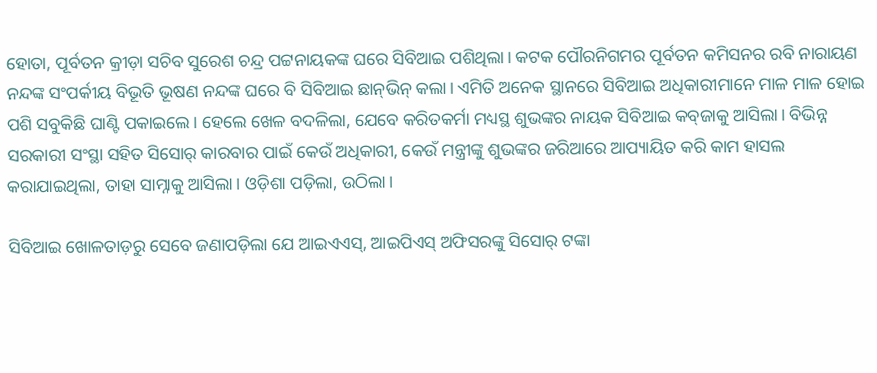ହୋତା, ପୂର୍ବତନ କ୍ରୀଡ଼ା ସଚିବ ସୁରେଶ ଚନ୍ଦ୍ର ପଟ୍ଟନାୟକଙ୍କ ଘରେ ସିବିଆଇ ପଶିଥିଲା। କଟକ ପୌରନିଗମର ପୂର୍ବତନ କମିସନର ରବି ନାରାୟଣ ନନ୍ଦଙ୍କ ସଂପର୍କୀୟ ବିଭୂତି ଭୂଷଣ ନନ୍ଦଙ୍କ ଘରେ ବି ସିବିଆଇ ଛାନ୍‌ଭିନ୍ କଲା। ଏମିତି ଅନେକ ସ୍ଥାନରେ ସିବିଆଇ ଅଧିକାରୀମାନେ ମାଳ ମାଳ ହୋଇ ପଶି ସବୁକିଛି ଘାଣ୍ଟି ପକାଇଲେ। ହେଲେ ଖେଳ ବଦଳିଲା, ଯେବେ କରିତକର୍ମା ମଧ୍ୟସ୍ଥ ଶୁଭଙ୍କର ନାୟକ ସିବିଆଇ କବ୍‌ଜାକୁ ଆସିଲା। ବିଭିନ୍ନ ସରକାରୀ ସଂସ୍ଥା ସହିତ ସିସୋର୍ କାରବାର ପାଇଁ କେଉଁ ଅଧିକାରୀ, କେଉଁ ମନ୍ତ୍ରୀଙ୍କୁ ଶୁଭଙ୍କର ଜରିଆରେ ଆପ୍ୟାୟିତ କରି କାମ ହାସଲ କରାଯାଇଥିଲା, ତାହା ସାମ୍ନାକୁ ଆସିଲା। ଓଡ଼ିଶା ପଡ଼ିଲା, ଉଠିଲା।

ସିବିଆଇ ଖୋଳତାଡ଼ରୁ ସେବେ ଜଣାପଡ଼ିଲା ଯେ ଆଇଏଏସ୍, ଆଇପିଏସ୍ ଅଫିସରଙ୍କୁ ସିସୋର୍ ଟଙ୍କା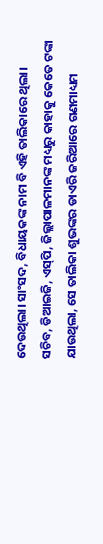ଦେଉଥିଲା। ସାଂସଦ, ବିଧାୟକଙ୍କ ନାମ ବି ଏହି ତାଲିକାରେ ଥିଲା। ସଚିବ, ଡିଆଇଜି, ଏସ୍‌ପି, ଜିଲ୍ଲାପାଳମାନଙ୍କ ମଧ୍ୟରୁ କାହାକୁ କେତେ ଟଙ୍କା ଯାଉଥିଲା, ସେ ତାଲିକା ଶୁଭଙ୍କର ଡାଏରି ଜରିଆରେ ଗଣମାଧ୍ୟମ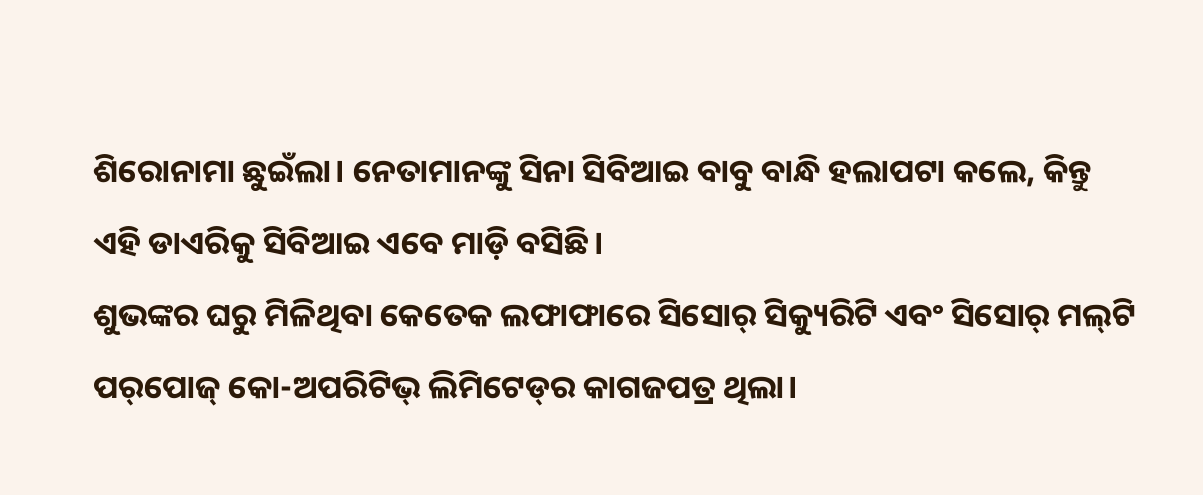ଶିରୋନାମା ଛୁଇଁଲା। ନେତାମାନଙ୍କୁ ସିନା ସିବିଆଇ ବାବୁ ବାନ୍ଧି ହଲାପଟା କଲେ, କିନ୍ତୁ ଏହି ଡାଏରିକୁ ସିବିଆଇ ଏବେ ମାଡ଼ି ବସିଛି।
ଶୁଭଙ୍କର ଘରୁ ମିଳିଥିବା କେତେକ ଲଫାଫାରେ ସିସୋର୍ ସିକ୍ୟୁରିଟି ଏବଂ ସିସୋର୍ ମଲ୍‌ଟି ପର୍‌ପୋଜ୍ କୋ-ଅପରିଟିଭ୍ ଲିମିଟେଡ୍‌ର କାଗଜପତ୍ର ଥିଲା।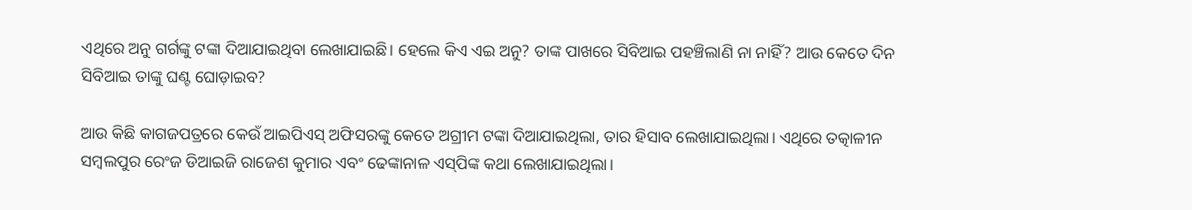ଏଥିରେ ଅନୁ ଗର୍ଗଙ୍କୁ ଟଙ୍କା ଦିଆଯାଇଥିବା ଲେଖାଯାଇଛି। ହେଲେ କିଏ ଏଇ ଅନୁ? ତାଙ୍କ ପାଖରେ ସିବିଆଇ ପହଞ୍ଚିଲାଣି ନା ନାହିଁ? ଆଉ କେତେ ଦିନ ସିବିଆଇ ତାଙ୍କୁ ଘଣ୍ଟ ଘୋଡ଼ାଇବ?

ଆଉ କିଛି କାଗଜପତ୍ରରେ କେଉଁ ଆଇପିଏସ୍ ଅଫିସରଙ୍କୁ କେତେ ଅଗ୍ରୀମ ଟଙ୍କା ଦିଆଯାଇଥିଲା, ତାର ହିସାବ ଲେଖାଯାଇଥିଲା। ଏଥିରେ ତତ୍କାଳୀନ ସମ୍ବଲପୁର ରେଂଜ ଡିଆଇଜି ରାଜେଶ କୁମାର ଏବଂ ଢେଙ୍କାନାଳ ଏସ୍‌ପିଙ୍କ କଥା ଲେଖାଯାଇଥିଲା।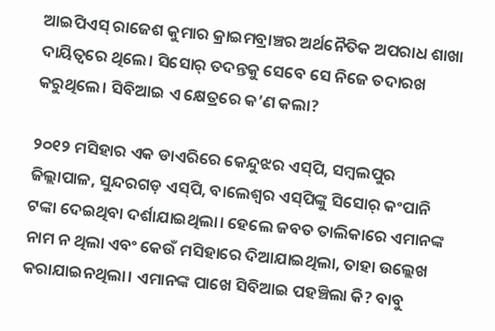ଆଇପିଏସ୍‌ ରାଜେଶ କୁମାର କ୍ରାଇମବ୍ରାଞ୍ଚର ଅର୍ଥନୈତିକ ଅପରାଧ ଶାଖା ଦାୟିତ୍ବରେ ଥିଲେ। ସିସୋର୍‌ ତଦନ୍ତକୁ ସେବେ ସେ ନିଜେ ତଦାରଖ କରୁଥିଲେ। ସିବିଆଇ ଏ କ୍ଷେତ୍ରରେ କ’ଣ କଲା?

୨୦୧୨ ମସିହାର ଏକ ଡାଏରିରେ କେନ୍ଦୁଝର ଏସ୍‌ପି, ସମ୍ବଲପୁର ଜିଲ୍ଲାପାଳ, ସୁନ୍ଦରଗଡ଼ ଏସ୍‌ପି, ବାଲେଶ୍ବର ଏସ୍‌ପିଙ୍କୁ ସିସୋର୍ କଂପାନି ଟଙ୍କା ଦେଇଥିବା ଦର୍ଶାଯାଇଥିଲା। ହେଲେ ଜବତ ତାଲିକାରେ ଏମାନଙ୍କ ନାମ ନ ଥିଲା ଏବଂ କେଉଁ ମସିହାରେ ଦିଆଯାଇଥିଲା, ତାହା ଉଲ୍ଲେଖ କରାଯାଇନଥିଲା। ଏମାନଙ୍କ ପାଖେ ସିବିଆଇ ପହଞ୍ଚିଲା କି? ବାବୁ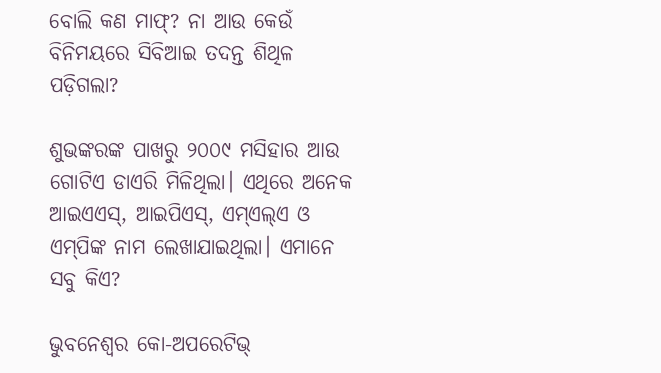ବୋଲି କଣ ମାଫ୍? ନା ଆଉ କେଉଁ ବିନିମୟରେ ସିବିଆଇ ତଦନ୍ତ ଶିଥିଳ ପଡ଼ିଗଲା?

ଶୁଭଙ୍କରଙ୍କ ପାଖରୁ ୨୦୦୯ ମସିହାର ଆଉ ଗୋଟିଏ ଡାଏରି ମିଳିଥିଲା। ଏଥିରେ ଅନେକ ଆଇଏଏସ୍, ଆଇପିଏସ୍‌, ଏମ୍‌ଏଲ୍‌ଏ ଓ ଏମ୍‌ପିଙ୍କ ନାମ ଲେଖାଯାଇଥିଲା। ଏମାନେ ସବୁ କିଏ?

ଭୁବନେଶ୍ବର କୋ-ଅପରେଟିଭ୍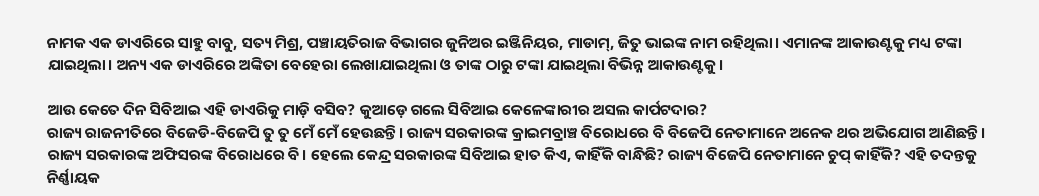ନାମକ ଏକ ଡାଏରିରେ ସାହୁ ବାବୁ, ସତ୍ୟ ମିଶ୍ର, ପଞ୍ଚାୟତିରାଜ ବିଭାଗର ଜୁନିଅର ଇଞ୍ଜିନିୟର, ମାଡାମ୍, ଜିତୁ ଭାଇଙ୍କ ନାମ ରହିଥିଲା। ଏମାନଙ୍କ ଆକାଉଣ୍ଟକୁ ମଧ୍ୟ ଟଙ୍କା ଯାଇଥିଲା। ଅନ୍ୟ ଏକ ଡାଏରିରେ ଅଙ୍କିତା ବେହେରା ଲେଖାଯାଇଥିଲା ଓ ତାଙ୍କ ଠାରୁ ଟଙ୍କା ଯାଇଥିଲା ବିଭିନ୍ନ ଆକାଉଣ୍ଟକୁ।

ଆଉ କେତେ ଦିନ ସିବିଆଇ ଏହି ଡାଏରିକୁ ମାଡ଼ି ବସିବ? କୁଆଡ଼େ ଗଲେ ସିବିଆଇ କେଳେଙ୍କାରୀର ଅସଲ କାର୍ପଟଦାର?
ରାଜ୍ୟ ରାଜନୀତିରେ ବିଜେଡି-ବିଜେପି ତୁ ତୁ ମେଁ ମେଁ ହେଉଛନ୍ତି। ରାଜ୍ୟ ସରକାରଙ୍କ କ୍ରାଇମବ୍ରାଞ୍ଚ ବିରୋଧରେ ବି ବିଜେପି ନେତାମାନେ ଅନେକ ଥର ଅଭିଯୋଗ ଆଣିଛନ୍ତି। ରାଜ୍ୟ ସରକାରଙ୍କ ଅଫିସରଙ୍କ ବିରୋଧରେ ବି। ହେଲେ କେନ୍ଦ୍ର ସରକାରଙ୍କ ସିବିଆଇ ହାତ କିଏ, କାହିଁକି ବାନ୍ଧିଛି? ରାଜ୍ୟ ବିଜେପି ନେତାମାନେ ଚୁପ୍ କାହିଁକି? ଏହି ତଦନ୍ତକୁ ନିର୍ଣ୍ଣାୟକ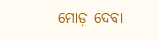ମୋଡ଼ ଦେବା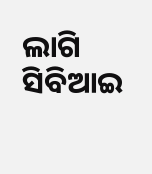ଲାଗି ସିବିଆଇ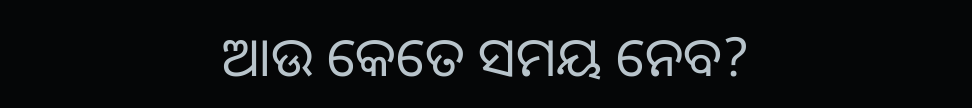ଆଉ କେତେ ସମୟ ନେବ?